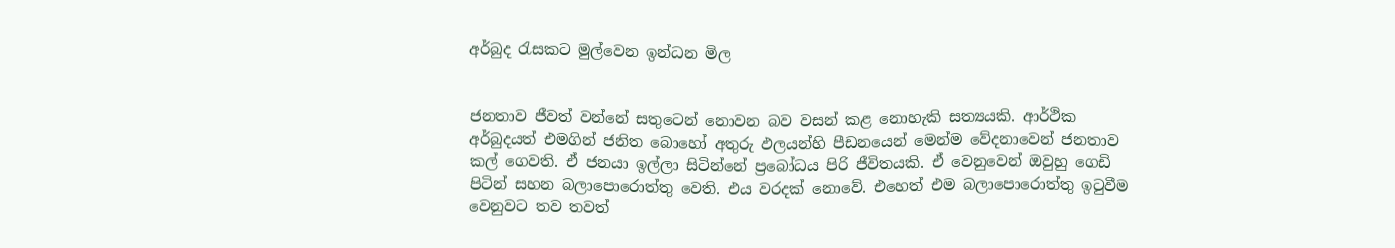අර්බුද රැසකට මුල්වෙන ඉන්ධන මිල


ජනතාව ජීවත් වන්නේ සතුටෙන් නොවන බව වසන් කළ නොහැකි සත්‍යයකි. ආර්ථික අර්බුදයත් එමගින් ජනිත බොහෝ අතුරු ඵලයන්හි පීඩනයෙන් මෙන්ම වේදනාවෙන් ජනතාව කල් ගෙවති. ඒ ජනයා ඉල්ලා සිටින්නේ ප්‍රබෝධය පිරි ජීවිතයකි. ඒ වෙනුවෙන් ඔවුහු ගෙඩි පිටින් සහන බලාපොරොත්තු වෙති. එය වරදක් නොවේ. එහෙත් එම බලාපොරොත්තු ඉටුවීම වෙනුවට තව තවත්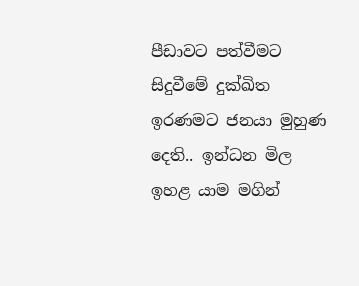පීඩාවට පත්වීමට සිදුවීමේ දුක්ඛිත ඉරණමට ජනයා මුහුණ දෙති.. ඉන්ධන මිල ඉහළ යාම මගින්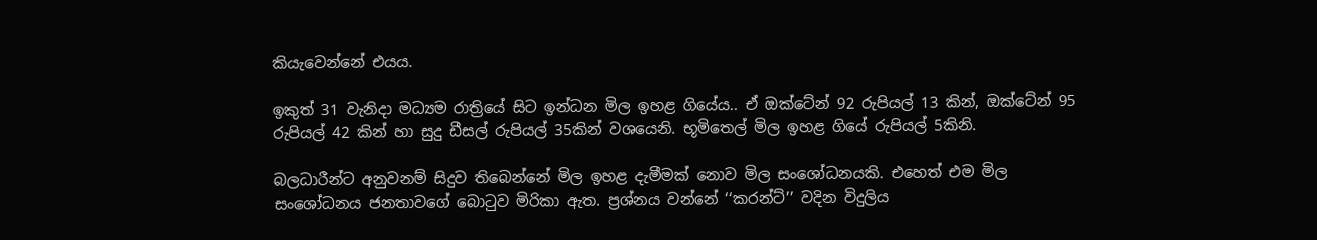කියැවෙන්නේ එයය.

ඉකුත් 31 වැනිදා මධ්‍යම රාත්‍රියේ සිට ඉන්ධන මිල ඉහළ ගියේය.. ඒ ඔක්ටේන් 92 රුපියල් 13 කින්, ඔක්ටේන් 95 රුපියල් 42 කින් හා සුදු ඩීසල් රුපියල් 35කින් වශයෙනි. භූමිතෙල් මිල ඉහළ ගියේ රුපියල් 5කිනි.

බලධාරීන්ට අනුවනම් සිදුව තිබෙන්නේ මිල ඉහළ දැමීමක් නොව මිල සංශෝධනයකි. එහෙත් එම මිල සංශෝධනය ජනතාවගේ බොටුව මිරිකා ඇත. ප්‍රශ්නය වන්නේ ‘‘කරන්ට්’’ වදින විදුලිය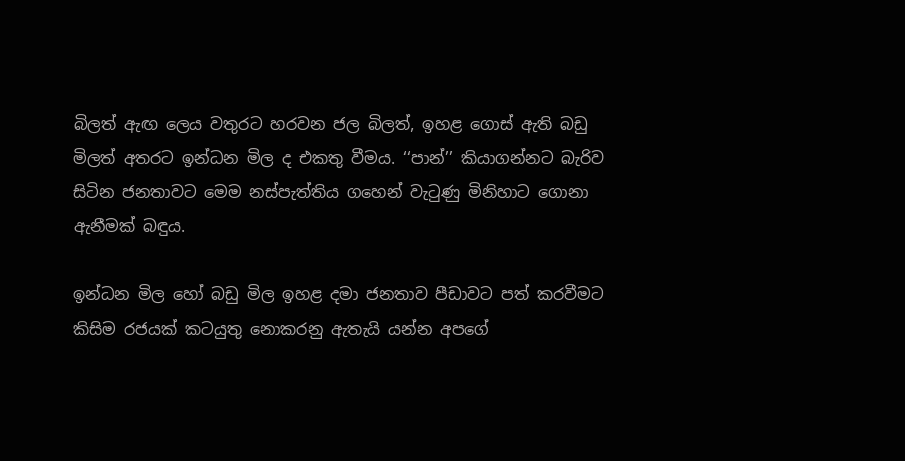බිලත් ඇඟ ලෙය වතුරට හරවන ජල බිලත්, ඉහළ ගොස් ඇති බඩු මිලත් අතරට ඉන්ධන මිල ද එකතු වීමය. ‘‘පාන්’’ කියාගන්නට බැරිව සිටින ජනතාවට මෙම නස්පැත්තිය ගහෙන් වැටුණු මිනිහාට ගොනා ඇනීමක් බඳුය.

ඉන්ධන මිල හෝ බඩු මිල ඉහළ දමා ජනතාව පීඩාවට පත් කරවීමට කිසිම රජයක් කටයුතු නොකරනු ඇතැයි යන්න අපගේ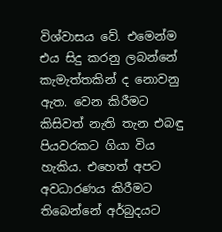විශ්වාසය වේ. එමෙන්ම එය සිදු කරනු ලබන්නේ කැමැත්තකින් ද නොවනු ඇත. වෙන කිරීමට කිසිවත් නැති තැන එබඳු පියවරකට ගියා විය හැකිය. එහෙත් අපට අවධාරණය කිරීමට තිබෙන්නේ අර්බුදයට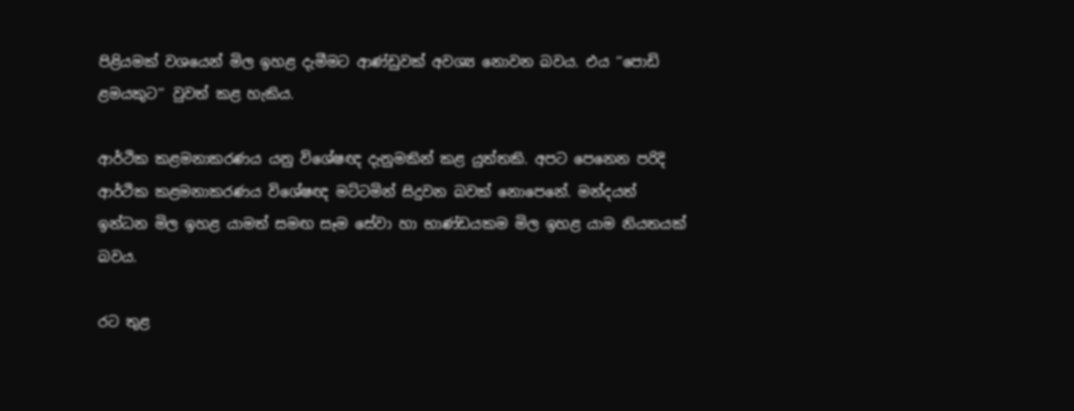පිළියමක් වශයෙන් මිල ඉහළ දැමීමට ආණ්ඩුවක් අවශ්‍ය නොවන බවය. එය ‘‘පොඩි ළමයකුට’’ වුවත් කළ හැකිය.

ආර්ථික කළමනාකරණය යනු විශේෂඥ දැනුමකින් කළ යුත්තකි. අපට පෙනෙන පරිදි ආර්ථික කළමනාකරණය විශේෂඥ මට්ටමින් සිදුවන බවක් නොපෙනේ. මන්දයත් ඉන්ධන මිල ඉහළ යාමත් සමඟ සෑම සේවා හා භාණ්ඩයකම මිල ඉහළ යාම නියතයක් බවය.

රට තුළ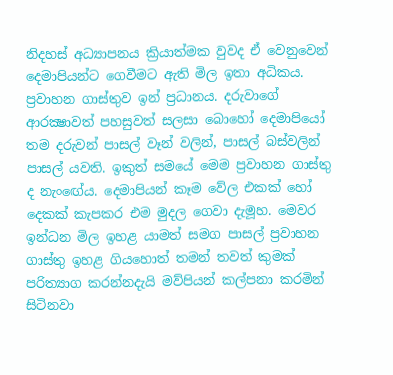නිදහස් අධ්‍යාපනය ක්‍රියාත්මක වුවද ඒ වෙනුවෙන් දෙමාපියන්ට ගෙවීමට ඇති මිල ඉතා අධිකය. ප්‍රවාහන ගාස්තුව ඉන් ප්‍රධානය. දරුවාගේ ආරක්‍ෂාවත් පහසුවත් සලසා බොහෝ දෙමාපියෝ තම දරුවන් පාසල් වෑන් වලින්, පාසල් බස්වලින් පාසල් යවති. ඉකුත් සමයේ මෙම ප්‍රවාහන ගාස්තු ද නැංඟේය. දෙමාපියන් කෑම වේල එකක් හෝ දෙකක් කැපකර එම මුදල ගෙවා දැමූහ. මෙවර ඉන්ධන මිල ඉහළ යාමත් සමග පාසල් ප්‍රවාහන ගාස්තු ඉහළ ගියහොත් තමන් තවත් කුමක් පරිත්‍යාග කරන්නදැයි මව්පියන් කල්පනා කරමින් සිටිනවා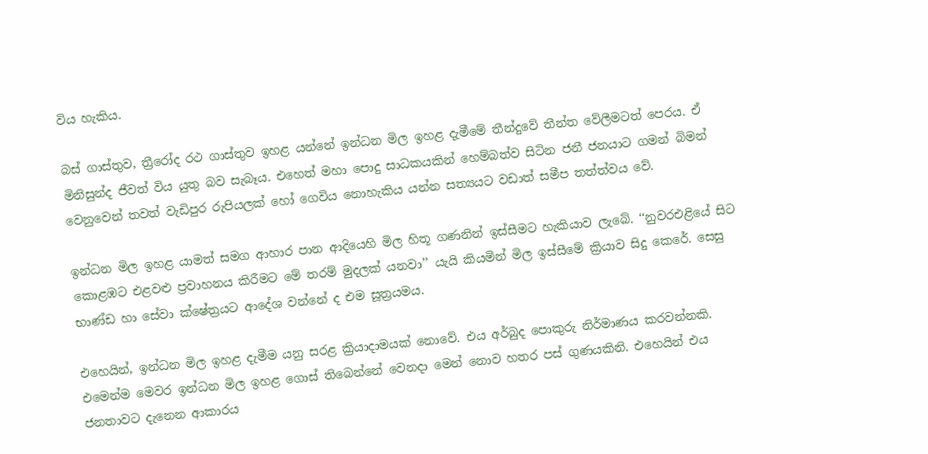විය හැකිය.

බස් ගාස්තුව, ත්‍රීරෝද රථ ගාස්තුව ඉහළ යන්නේ ඉන්ධන මිල ඉහළ දැමීමේ තීන්දුවේ තීන්ත වේලීමටත් පෙරය. ඒ මිනිසුන්ද ජීවත් විය යුතු බව සැබෑය. එහෙත් මහා පොදු සාධකයකින් හෙම්බත්ව සිටින ජනී ජනයාට ගමන් බිමන් වෙනුවෙන් තවත් වැඩිපුර රුපියලක් හෝ ගෙවිය නොහැකිය යන්න සත්‍යයට වඩාත් සමීප තත්ත්වය වේ.

ඉන්ධන මිල ඉහළ යාමත් සමග ආහාර පාන ආදියෙහි මිල හිතූ ගණනින් ඉස්සීමට හැකියාව ලැබේ. ‘‘නුවරඑළියේ සිට කොළඹට එළවළු ප්‍රවාහනය කිරීමට මේ තරම් මුදලක් යනවා’’ යැයි කියමින් මිල ඉස්සීමේ ක්‍රියාව සිදු කෙරේ. සෙසු භාණ්ඩ හා සේවා ක්ෂේත්‍රයට ආදේශ වන්නේ ද එම සූත්‍රයමය.

එහෙයින්, ඉන්ධන මිල ඉහළ දැමීම යනු සරළ ක්‍රියාදාමයක් නොවේ. එය අර්බුද පොකුරු නිර්මාණය කරවන්නකි. එමෙන්ම මෙවර ඉන්ධන මිල ඉහළ ගොස් තිබෙන්නේ වෙනදා මෙන් නොව හතර පස් ගුණයකිනි. එහෙයින් එය ජනතාවට දැනෙන ආකාරය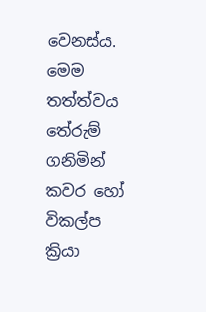වෙනස්ය. මෙම තත්ත්වය තේරුම් ගනිමින් කවර හෝ විකල්ප ක්‍රියා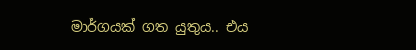මාර්ගයක් ගත යුතුය.. එය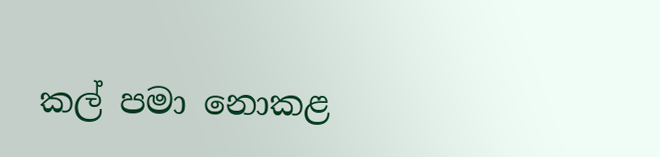කල් පමා නොකළ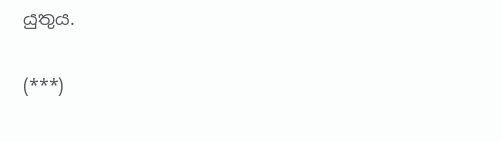යුතුය.

(***)